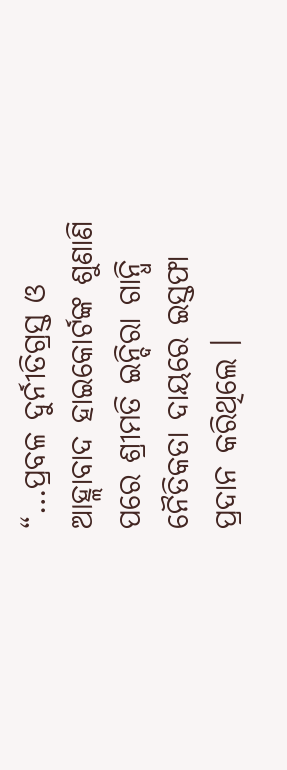“…ପ୍ରବଳ ଦୁର୍ନୀତିଗ୍ରସ୍ତ ଓ ଆହ୍ଲାବାଦ ହାଇକୋର୍ଟଙ୍କ ଶୁଣାଣି ପରେ ଶ୍ରୀମତି ଇନ୍ଦିରା ଗାନ୍ଧି ନୈତିକତା ଦାୟରେ ଇସ୍ତଫା ପ୍ରଦାନ କରିଥିଲେ ।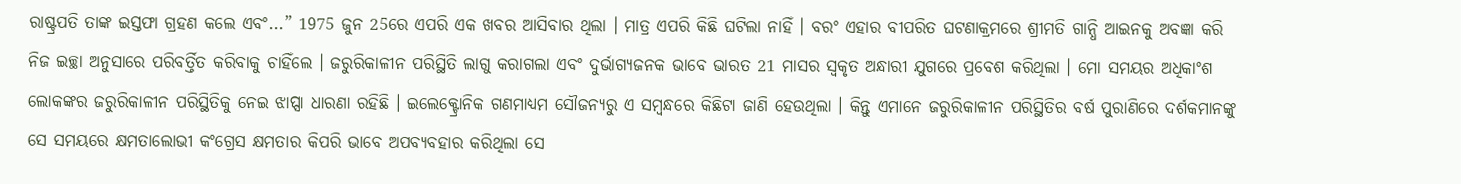ରାଷ୍ଟ୍ରପତି ତାଙ୍କ ଇସ୍ତଫା ଗ୍ରହଣ କଲେ ଏବଂ...” 1975 ଜୁନ 25ରେ ଏପରି ଏକ ଖବର ଆସିବାର ଥିଲା । ମାତ୍ର ଏପରି କିଛି ଘଟିଲା ନାହିଁ । ବରଂ ଏହାର ବୀପରିତ ଘଟଣାକ୍ରମରେ ଶ୍ରୀମତି ଗାନ୍ଧି ଆଇନକୁ ଅବଜ୍ଞା କରି ନିଜ ଇଚ୍ଛା ଅନୁସାରେ ପରିବର୍ତ୍ତିତ କରିବାକୁ ଚାହିଁଲେ । ଜରୁରିକାଳୀନ ପରିସ୍ଥିତି ଲାଗୁ କରାଗଲା ଏବଂ ଦୁର୍ଭାଗ୍ୟଜନକ ଭାବେ ଭାରତ 21 ମାସର ସ୍ୱକୃତ ଅନ୍ଧାରୀ ଯୁଗରେ ପ୍ରବେଶ କରିଥିଲା । ମୋ ସମୟର ଅଧିକାଂଶ ଲୋକଙ୍କର ଜରୁରିକାଳୀନ ପରିସ୍ଥିତିକୁ ନେଇ ଝାପ୍ସା ଧାରଣା ରହିଛି । ଇଲେକ୍ଟ୍ରୋନିକ ଗଣମାଧ୍ୟମ ସୌଜନ୍ୟରୁ ଏ ସମ୍ବନ୍ଧରେ କିଛିଟା ଜାଣି ହେଉଥିଲା । କିନ୍ତୁ ଏମାନେ ଜରୁରିକାଳୀନ ପରିସ୍ଥିତିର ବର୍ଷ ପୁରାଣିରେ ଦର୍ଶକମାନଙ୍କୁ ସେ ସମୟରେ କ୍ଷମତାଲୋଭୀ କଂଗ୍ରେସ କ୍ଷମତାର କିପରି ଭାବେ ଅପବ୍ୟବହାର କରିଥିଲା ସେ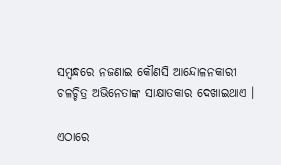ସମ୍ବନ୍ଧରେ ନଜଣାଇ କୌଣସି ଆନ୍ଦୋଳନକାରୀ ଚଳଚ୍ଚିତ୍ର ଅଭିନେତାଙ୍କ ସାକ୍ଷାତକାର ଦେଖାଇଥାଏ ।

ଏଠାରେ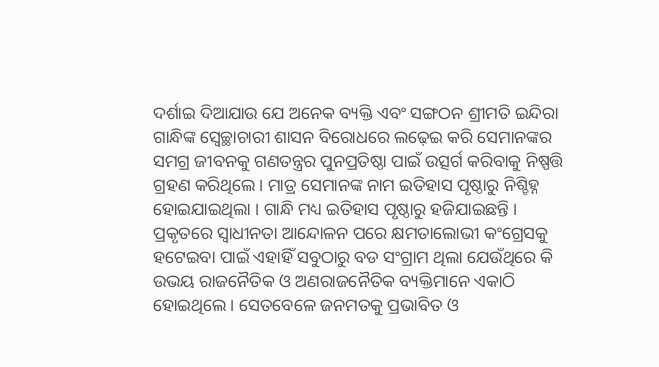ଦର୍ଶାଇ ଦିଆଯାଉ ଯେ ଅନେକ ବ୍ୟକ୍ତି ଏବଂ ସଙ୍ଗଠନ ଶ୍ରୀମତି ଇନ୍ଦିରା ଗାନ୍ଧିଙ୍କ ସ୍ୱେଚ୍ଛାଚାରୀ ଶାସନ ବିରୋଧରେ ଲଢ଼େଇ କରି ସେମାନଙ୍କର ସମଗ୍ର ଜୀବନକୁ ଗଣତନ୍ତ୍ରର ପୁନପ୍ରତିଷ୍ଠା ପାଇଁ ଉତ୍ସର୍ଗ କରିବାକୁ ନିଷ୍ପତ୍ତି ଗ୍ରହଣ କରିଥିଲେ । ମାତ୍ର ସେମାନଙ୍କ ନାମ ଇତିହାସ ପୃଷ୍ଠାରୁ ନିଶ୍ଚିହ୍ନ ହୋଇଯାଇଥିଲା । ଗାନ୍ଧି ମଧ୍ୟ ଇତିହାସ ପୃଷ୍ଠାରୁ ହଜିଯାଇଛନ୍ତି । ପ୍ରକୃତରେ ସ୍ୱାଧୀନତା ଆନ୍ଦୋଳନ ପରେ କ୍ଷମତାଲୋଭୀ କଂଗ୍ରେସକୁ ହଟେଇବା ପାଇଁ ଏହାହିଁ ସବୁଠାରୁ ବଡ ସଂଗ୍ରାମ ଥିଲା ଯେଉଁଥିରେ କି ଉଭୟ ରାଜନୈତିକ ଓ ଅଣରାଜନୈତିକ ବ୍ୟକ୍ତିମାନେ ଏକାଠି ହୋଇଥିଲେ । ସେତବେଳେ ଜନମତକୁ ପ୍ରଭାବିତ ଓ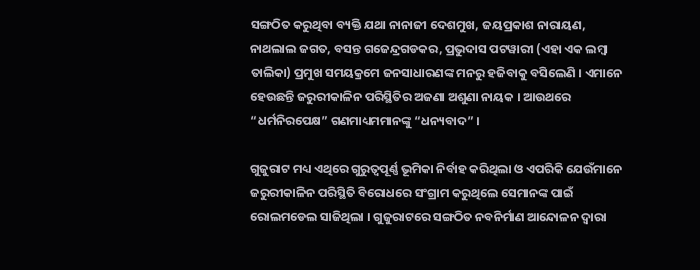ସଙ୍ଗଠିତ କରୁଥିବା ବ୍ୟକ୍ତି ଯଥା ନାନାଜୀ ଦେଶମୁଖ, ଜୟପ୍ରକାଶ ନାରାୟଣ, ନାଥଲାଲ ଜଗତ, ବସନ୍ତ ଗଜେନ୍ଦ୍ରଗଡକର, ପ୍ରଭୁଦାସ ପଟୱାରୀ (ଏହା ଏକ ଲମ୍ବା ତାଲିକା) ପ୍ରମୁଖ ସମୟକ୍ରମେ ଜନସାଧାରଣଙ୍କ ମନରୁ ହଜିବାକୁ ବସିଲେଣି । ଏମାନେ ହେଉଛନ୍ତି ଜରୁରୀକାଳିନ ପରିସ୍ଥିତିର ଅଜଣା ଅଶୁଣା ନାୟକ । ଆଉଥରେ “ଧର୍ମନିରପେକ୍ଷ” ଗଣମାଧ୍ୟମମାନଙ୍କୁ “ଧନ୍ୟବାଦ” ।

ଗୁଜୁରାଟ ମଧ୍ୟ ଏଥିରେ ଗୁରୁତ୍ୱପୂର୍ଣ୍ଣ ଭୂମିକା ନିର୍ବାହ କରିଥିଲା ଓ ଏପରିକି ଯେଉଁମାନେ ଜରୁରୀକାଳିନ ପରିସ୍ଥିତି ବିରୋଧରେ ସଂଗ୍ରାମ କରୁଥିଲେ ସେମାନଙ୍କ ପାଇଁ ରୋଲମଡେଲ ସାଜିଥିଲା । ଗୁଜୁରାଟରେ ସଙ୍ଗଠିତ ନବନିର୍ମାଣ ଆନ୍ଦୋଳନ ଦ୍ୱାରା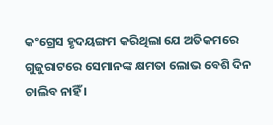କଂଗ୍ରେସ ହୃଦୟଙ୍ଗମ କରିଥିଲା ଯେ ଅତିକମରେ ଗୁଜୁରାଟରେ ସେମାନଙ୍କ କ୍ଷମତା ଲୋଭ ବେଶି ଦିନ ଚାଲିବ ନାହିଁ ।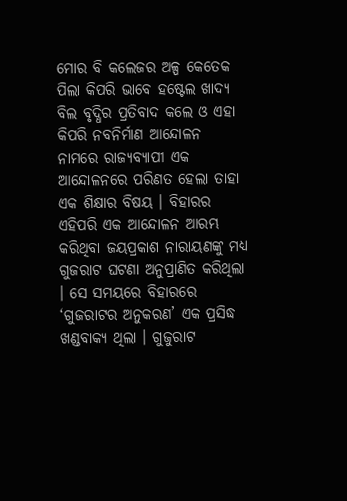ମୋର ବି କଲେଜର ଅଳ୍ପ କେତେକ ପିଲା କିପରି ଭାବେ ହଷ୍ଟେଲ ଖାଦ୍ୟ ବିଲ ବୃଦ୍ଧିର ପ୍ରତିବାଦ କଲେ ଓ ଏହା କିପରି ନବନିର୍ମାଣ ଆନ୍ଦୋଳନ ନାମରେ ରାଜ୍ୟବ୍ୟାପୀ ଏକ ଆନ୍ଦୋଳନରେ ପରିଣତ ହେଲା ତାହା ଏକ ଶିକ୍ଷାର ବିଷୟ । ବିହାରର ଏହିପରି ଏକ ଆନ୍ଦୋଳନ ଆରମ୍ଭ କରିଥିବା ଜୟପ୍ରକାଶ ନାରାୟଣଙ୍କୁ ମଧ୍ୟ ଗୁଜରାଟ ଘଟଣା ଅନୁପ୍ରାଣିତ କରିଥିଲା । ସେ ସମୟରେ ବିହାରରେ ‘ଗୁଜରାଟର ଅନୁକରଣ’ ଏକ ପ୍ରସିଦ୍ଧ ଖଣ୍ଡବାକ୍ୟ ଥିଲା । ଗୁଜୁରାଟ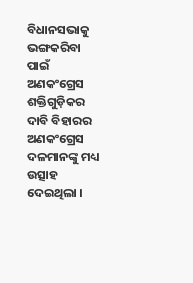ବିଧାନସଭାକୁ ଭଙ୍ଗକରିବା ପାଇଁ ଅଣକଂଗ୍ରେସ ଶକ୍ତିଗୁଡ଼ିକର ଦାବି ବିହାରର ଅଣକଂଗ୍ରେସ ଦଳମାନଙ୍କୁ ମଧ୍ୟ ଉତ୍ସାହ ଦେଇଥିଲା ।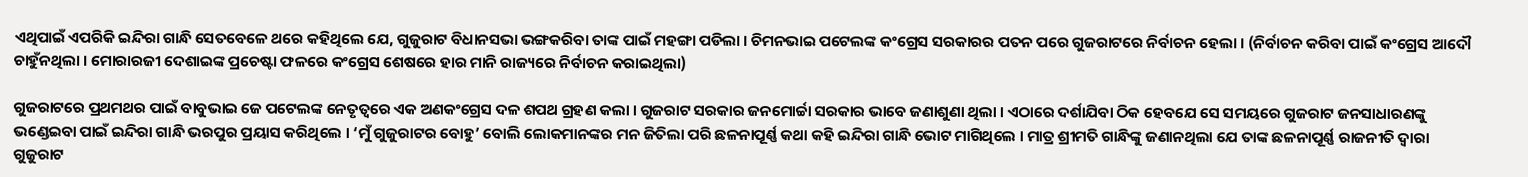ଏଥିପାଇଁ ଏପରିକି ଇନ୍ଦିରା ଗାନ୍ଧି ସେତବେଳେ ଥରେ କହିଥିଲେ ଯେ, ଗୁଜୁରାଟ ବିଧାନସଭା ଭଙ୍ଗକରିବା ତାଙ୍କ ପାଇଁ ମହଙ୍ଗା ପଡିଲା । ଚିମନଭାଇ ପଟେଲଙ୍କ କଂଗ୍ରେସ ସରକାରର ପତନ ପରେ ଗୁଜରାଟରେ ନିର୍ବାଚନ ହେଲା । (ନିର୍ବାଚନ କରିବା ପାଇଁ କଂଗ୍ରେସ ଆଦୌ ଚାହୁଁନଥିଲା । ମୋରାରଜୀ ଦେଶାଇଙ୍କ ପ୍ରଚେଷ୍ଟା ଫଳରେ କଂଗ୍ରେସ ଶେଷରେ ହାର ମାନି ରାଜ୍ୟରେ ନିର୍ବାଚନ କରାଇଥିଲା)

ଗୁଜରାଟରେ ପ୍ରଥମଥର ପାଇଁ ବାବୁଭାଇ ଜେ ପଟେଲଙ୍କ ନେତୃତ୍ୱରେ ଏକ ଅଣକଂଗ୍ରେସ ଦଳ ଶପଥ ଗ୍ରହଣ କଲା । ଗୁଜରାଟ ସରକାର ଜନମୋର୍ଚ୍ଚା ସରକାର ଭାବେ ଜଣାଶୁଣା ଥିଲା । ଏଠାରେ ଦର୍ଶାଯିବା ଠିକ ହେବଯେ ସେ ସମୟରେ ଗୁଜରାଟ ଜନସାଧାରଣଙ୍କୁ ଭଣ୍ଡେଇବା ପାଇଁ ଇନ୍ଦିରା ଗାନ୍ଧି ଭରପୁର ପ୍ରୟାସ କରିଥିଲେ । ‘ମୁଁ ଗୁଜୁରାଟର ବୋହୁ’ ବୋଲି ଲୋକମାନଙ୍କର ମନ ଜିତିଲା ପରି ଛଳନାପୂର୍ଣ୍ଣ କଥା କହି ଇନ୍ଦିରା ଗାନ୍ଧି ଭୋଟ ମାଗିଥିଲେ । ମାତ୍ର ଶ୍ରୀମତି ଗାନ୍ଧିଙ୍କୁ ଜଣାନଥିଲା ଯେ ତାଙ୍କ ଛଳନାପୂର୍ଣ୍ଣ ରାଜନୀତି ଦ୍ୱାରା ଗୁଜୁରାଟ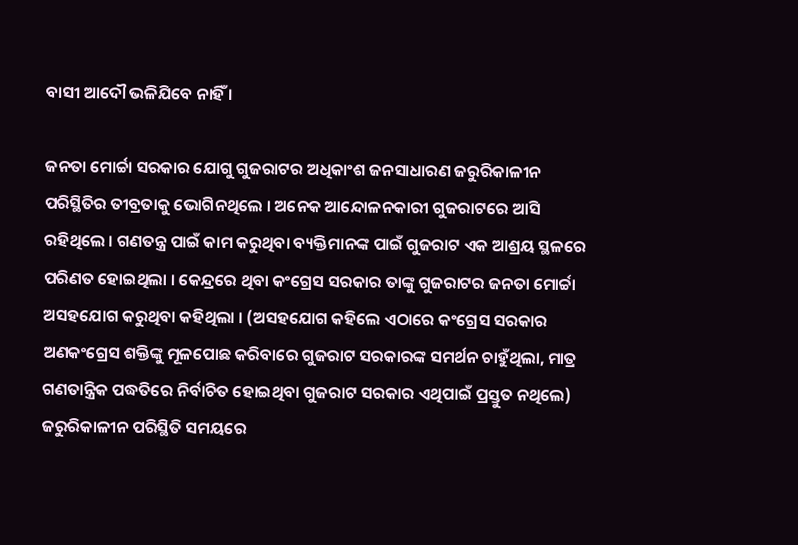ବାସୀ ଆଦୌ ଭଳିଯିବେ ନାହିଁ ।

ଜନତା ମୋର୍ଚ୍ଚା ସରକାର ଯୋଗୁ ଗୁଜରାଟର ଅଧିକାଂଶ ଜନସାଧାରଣ ଜରୁରିକାଳୀନ ପରିସ୍ଥିତିର ତୀବ୍ରତାକୁ ଭୋଗିନଥିଲେ । ଅନେକ ଆନ୍ଦୋଳନକାରୀ ଗୁଜରାଟରେ ଆସି ରହିଥିଲେ । ଗଣତନ୍ତ୍ର ପାଇଁ କାମ କରୁଥିବା ବ୍ୟକ୍ତିମାନଙ୍କ ପାଇଁ ଗୁଜରାଟ ଏକ ଆଶ୍ରୟ ସ୍ଥଳରେ ପରିଣତ ହୋଇଥିଲା । କେନ୍ଦ୍ରରେ ଥିବା କଂଗ୍ରେସ ସରକାର ତାଙ୍କୁ ଗୁଜରାଟର ଜନତା ମୋର୍ଚ୍ଚା ଅସହଯୋଗ କରୁଥିବା କହିଥିଲା । (ଅସହଯୋଗ କହିଲେ ଏଠାରେ କଂଗ୍ରେସ ସରକାର ଅଣକଂଗ୍ରେସ ଶକ୍ତିଙ୍କୁ ମୂଳପୋଛ କରିବାରେ ଗୁଜରାଟ ସରକାରଙ୍କ ସମର୍ଥନ ଚାହୁଁଥିଲା, ମାତ୍ର ଗଣତାନ୍ତ୍ରିକ ପଦ୍ଧତିରେ ନିର୍ବାଚିତ ହୋଇଥିବା ଗୁଜରାଟ ସରକାର ଏଥିପାଇଁ ପ୍ରସ୍ତୁତ ନଥିଲେ) ଜରୁରିକାଳୀନ ପରିସ୍ଥିତି ସମୟରେ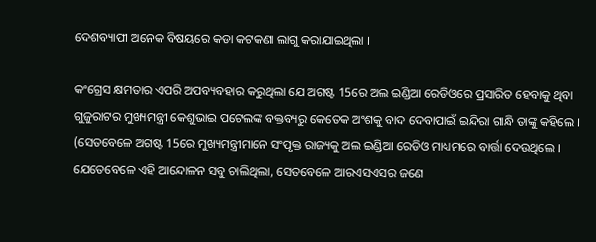ଦେଶବ୍ୟାପୀ ଅନେକ ବିଷୟରେ କଡା କଟକଣା ଲାଗୁ କରାଯାଇଥିଲା ।

କଂଗ୍ରେସ କ୍ଷମତାର ଏପରି ଅପବ୍ୟବହାର କରୁଥିଲା ଯେ ଅଗଷ୍ଟ 15ରେ ଅଲ ଇଣ୍ଡିଆ ରେଡିଓରେ ପ୍ରସାରିତ ହେବାକୁ ଥିବା ଗୁଜୁରାଟର ମୁଖ୍ୟମନ୍ତ୍ରୀ କେଶୁଭାଇ ପଟେଲଙ୍କ ବକ୍ତବ୍ୟରୁ କେତେକ ଅଂଶକୁ ବାଦ ଦେବାପାଇଁ ଇନ୍ଦିରା ଗାନ୍ଧି ତାଙ୍କୁ କହିଲେ । (ସେତବେଳେ ଅଗଷ୍ଟ 15ରେ ମୁଖ୍ୟମନ୍ତ୍ରୀମାନେ ସଂପୃକ୍ତ ରାଜ୍ୟକୁ ଅଲ ଇଣ୍ଡିଆ ରେଡିଓ ମାଧ୍ୟମରେ ବାର୍ତ୍ତା ଦେଉଥିଲେ । ଯେତେବେଳେ ଏହି ଆନ୍ଦୋଳନ ସବୁ ଚାଲିଥିଲା, ସେତବେଳେ ଆରଏସଏସର ଜଣେ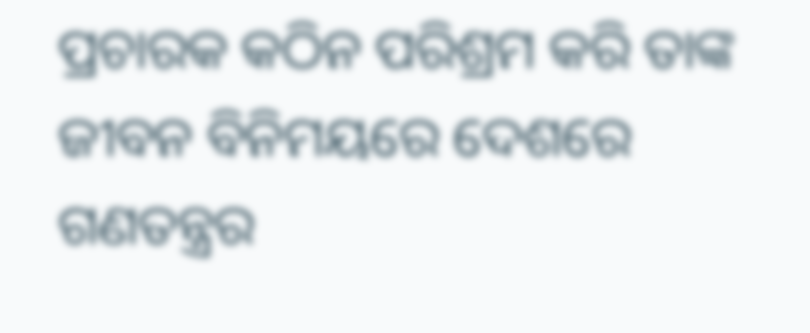ପ୍ରଚାରକ କଠିନ ପରିଶ୍ରମ କରି ତାଙ୍କ ଜୀବନ ବିନିମୟରେ ଦେଶରେ ଗଣତନ୍ତ୍ରର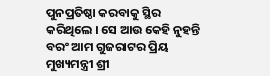ପୁନପ୍ରତିଷ୍ଠା କରବାକୁ ସ୍ଥିର କରିଥିଲେ । ସେ ଆଉ କେହି ନୁହନ୍ତି ବରଂ ଆମ ଗୁଜରାଟର ପ୍ରିୟ ମୁଖ୍ୟମନ୍ତ୍ରୀ ଶ୍ରୀ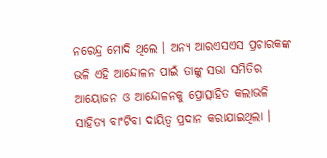ନରେନ୍ଦ୍ର ମୋଦି ଥିଲେ । ଅନ୍ୟ ଆରଏସଏସ ପ୍ରଚାରକଙ୍କ ଭଳି ଏହି ଆନ୍ଦୋଳନ ପାଇଁ ତାଙ୍କୁ ସଭା ସମିତିର ଆୟୋଜନ ଓ ଆନ୍ଦୋଳନକୁ ପ୍ରୋତ୍ସାହିତ କଲାଭଳି ସାହିତ୍ୟ ବାଂଟିବା ଦାୟିତ୍ୱ ପ୍ରଦାନ କରାଯାଇଥିଲା ।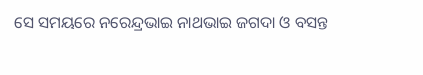ସେ ସମୟରେ ନରେନ୍ଦ୍ରଭାଇ ନାଥଭାଇ ଜଗଦା ଓ ବସନ୍ତ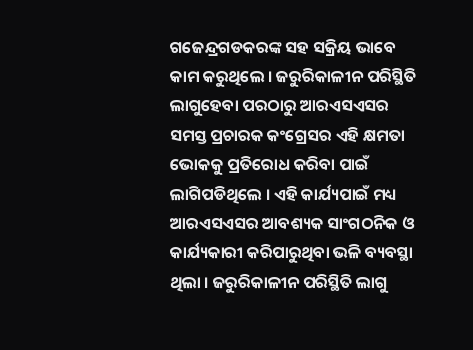ଗଜେନ୍ଦ୍ରଗଡକରଙ୍କ ସହ ସକ୍ରିୟ ଭାବେ କାମ କରୁଥିଲେ । ଜରୁରିକାଳୀନ ପରିସ୍ଥିତି ଲାଗୁହେବା ପରଠାରୁ ଆରଏସଏସର ସମସ୍ତ ପ୍ରଚାରକ କଂଗ୍ରେସର ଏହି କ୍ଷମତା ଭୋକକୁ ପ୍ରତିରୋଧ କରିବା ପାଇଁ ଲାଗିପଡିଥିଲେ । ଏହି କାର୍ଯ୍ୟପାଇଁ ମଧ୍ୟ ଆରଏସଏସର ଆବଶ୍ୟକ ସାଂଗଠନିକ ଓ କାର୍ଯ୍ୟକାରୀ କରିପାରୁଥିବା ଭଳି ବ୍ୟବସ୍ଥା ଥିଲା । ଜରୁରିକାଳୀନ ପରିସ୍ଥିତି ଲାଗୁ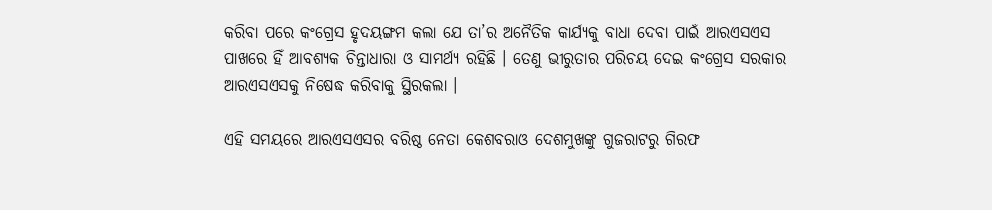କରିବା ପରେ କଂଗ୍ରେସ ହୃଦୟଙ୍ଗମ କଲା ଯେ ତା’ର ଅନୈତିକ କାର୍ଯ୍ୟକୁ ବାଧା ଦେବା ପାଇଁ ଆରଏସଏସ ପାଖରେ ହିଁ ଆବଶ୍ୟକ ଚିନ୍ତାଧାରା ଓ ସାମର୍ଥ୍ୟ ରହିଛି । ତେଣୁ ଭୀରୁତାର ପରିଚୟ ଦେଇ କଂଗ୍ରେସ ସରକାର ଆରଏସଏସକୁ ନିଷେଦ୍ଧ କରିବାକୁ ସ୍ଥିରକଲା ।

ଏହି ସମୟରେ ଆରଏସଏସର ବରିଷ୍ଠ ନେତା କେଶବରାଓ ଦେଶମୁଖଙ୍କୁ ଗୁଜରାଟରୁ ଗିରଫ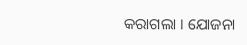କରାଗଲା । ଯୋଜନା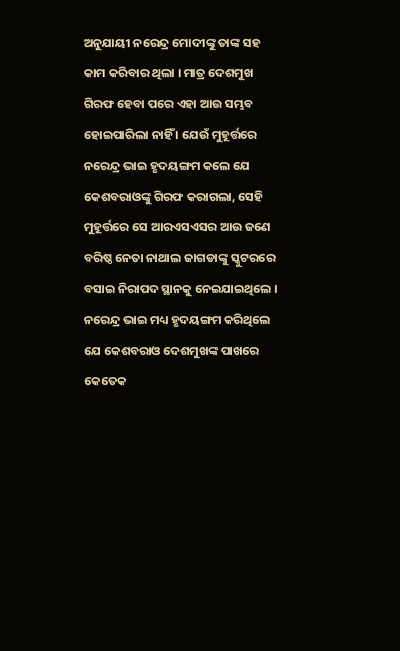ଅନୁଯାୟୀ ନରେନ୍ଦ୍ର ମୋଦୀଙ୍କୁ ତାଙ୍କ ସହ କାମ କରିବାର ଥିଲା । ମାତ୍ର ଦେଶମୁଖ ଗିରଫ ହେବା ପରେ ଏହା ଆଉ ସମ୍ଭବ ହୋଇପାରିଲା ନାହିଁ । ଯେଉଁ ମୁହୂର୍ତ୍ତରେ ନରେନ୍ଦ୍ର ଭାଇ ହୃଦୟଙ୍ଗମ କଲେ ଯେ କେଶବରାଓଙ୍କୁ ଗିରଫ କରାଗଲା, ସେହି ମୁହୂର୍ତ୍ତରେ ସେ ଆରଏସଏସର ଆଉ ଜଣେ ବରିଷ୍ଠ ନେତା ନାଥାଲ ଜାଗଡାଙ୍କୁ ସ୍କୁଟରରେ ବସାଇ ନିରାପଦ ସ୍ଥାନକୁ ନେଇଯାଇଥିଲେ । ନରେନ୍ଦ୍ର ଭାଇ ମଧ୍ୟ ହୃଦୟଙ୍ଗମ କରିଥିଲେ ଯେ କେଶବରାଓ ଦେଶମୁଖଙ୍କ ପାଖରେ କେତେକ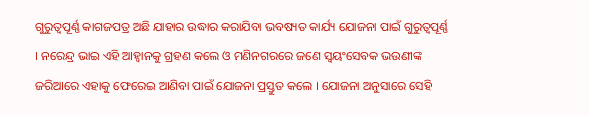ଗୁରୁତ୍ୱପୂର୍ଣ୍ଣ କାଗଜପତ୍ର ଅଛି ଯାହାର ଉଦ୍ଧାର କରାଯିବା ଭବଷ୍ୟତ କାର୍ଯ୍ୟ ଯୋଜନା ପାଇଁ ଗୁରୁତ୍ୱପୂର୍ଣ୍ଣ । ନରେନ୍ଦ୍ର ଭାଇ ଏହି ଆହ୍ୱାନକୁ ଗ୍ରହଣ କଲେ ଓ ମଣିନଗରରେ ଜଣେ ସ୍ୱୟଂସେବକ ଭଉଣୀଙ୍କ ଜରିଆରେ ଏହାକୁ ଫେରେଇ ଆଣିବା ପାଇଁ ଯୋଜନା ପ୍ରସ୍ତୁତ କଲେ । ଯୋଜନା ଅନୁସାରେ ସେହି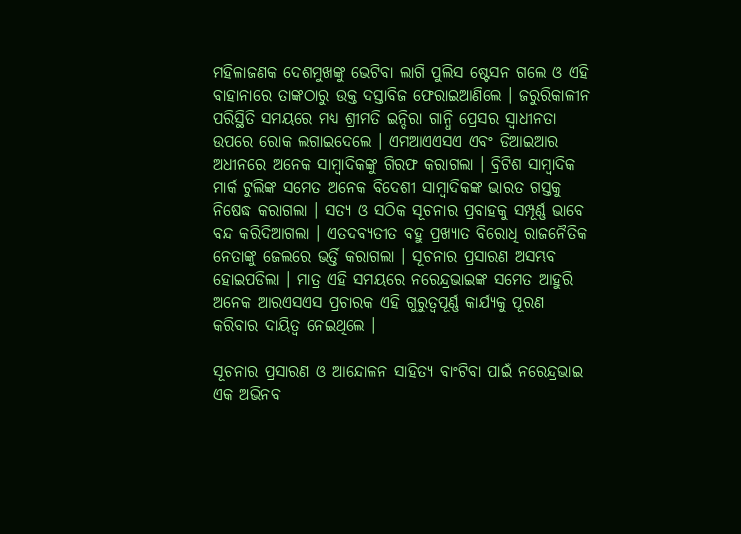ମହିଳାଜଣକ ଦେଶମୁଖଙ୍କୁ ଭେଟିବା ଲାଗି ପୁଲିସ ଷ୍ଟେସନ ଗଲେ ଓ ଏହି ବାହାନାରେ ତାଙ୍କଠାରୁ ଉକ୍ତ ଦସ୍ତାବିଜ ଫେରାଇଆଣିଲେ । ଜରୁରିକାଳୀନ ପରିସ୍ଥିତି ସମୟରେ ମଧ୍ୟ ଶ୍ରୀମତି ଇନ୍ଦିରା ଗାନ୍ଧି ପ୍ରେସର ସ୍ୱାଧୀନତା ଉପରେ ରୋକ ଲଗାଇଦେଲେ । ଏମଆଏଏସଏ ଏବଂ ଡିଆଇଆର ଅଧୀନରେ ଅନେକ ସାମ୍ବାଦିକଙ୍କୁ ଗିରଫ କରାଗଲା । ବ୍ରିଟିଶ ସାମ୍ବାଦିକ ମାର୍କ ଟୁଲିଙ୍କ ସମେତ ଅନେକ ବିଦେଶୀ ସାମ୍ବାଦିକଙ୍କ ଭାରତ ଗସ୍ତକୁ ନିଷେଦ୍ଧ କରାଗଲା । ସତ୍ୟ ଓ ସଠିକ ସୂଚନାର ପ୍ରବାହକୁ ସମ୍ପୂର୍ଣ୍ଣ ଭାବେ ବନ୍ଦ କରିଦିଆଗଲା । ଏତଦବ୍ୟତୀତ ବହୁ ପ୍ରଖ୍ୟାତ ବିରୋଧି ରାଜନୈତିକ ନେତାଙ୍କୁ ଜେଲରେ ଭର୍ତ୍ତି କରାଗଲା । ସୂଚନାର ପ୍ରସାରଣ ଅସମ୍ଭବ ହୋଇପଡିଲା । ମାତ୍ର ଏହି ସମୟରେ ନରେନ୍ଦ୍ରଭାଇଙ୍କ ସମେତ ଆହୁରି ଅନେକ ଆରଏସଏସ ପ୍ରଚାରକ ଏହି ଗୁରୁତ୍ୱପୂର୍ଣ୍ଣ କାର୍ଯ୍ୟକୁ ପୂରଣ କରିବାର ଦାୟିତ୍ୱ ନେଇଥିଲେ ।

ସୂଚନାର ପ୍ରସାରଣ ଓ ଆନ୍ଦୋଳନ ସାହିତ୍ୟ ବାଂଟିବା ପାଇଁ ନରେନ୍ଦ୍ରଭାଇ ଏକ ଅଭିନବ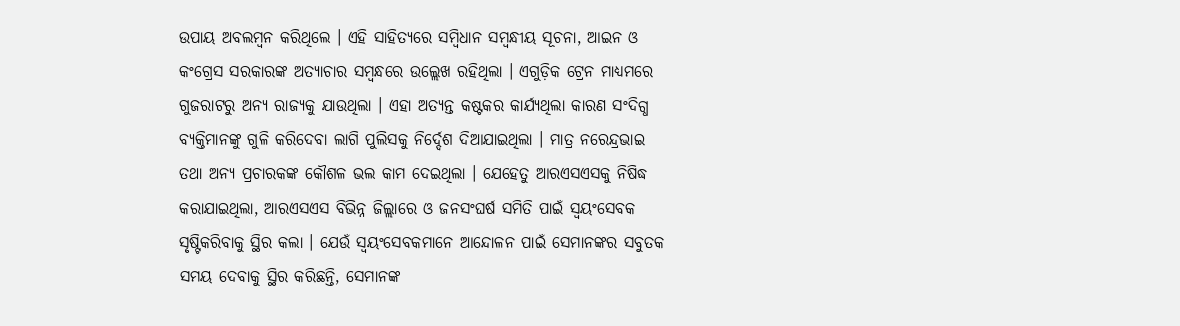ଉପାୟ ଅବଲମ୍ବନ କରିଥିଲେ । ଏହି ସାହିତ୍ୟରେ ସମ୍ବିଧାନ ସମ୍ବନ୍ଧୀୟ ସୂଚନା, ଆଇନ ଓ କଂଗ୍ରେସ ସରକାରଙ୍କ ଅତ୍ୟାଚାର ସମ୍ବନ୍ଧରେ ଉଲ୍ଲେଖ ରହିଥିଲା । ଏଗୁଡ଼ିକ ଟ୍ରେନ ମାଧ୍ୟମରେ ଗୁଜରାଟରୁ ଅନ୍ୟ ରାଜ୍ୟକୁ ଯାଉଥିଲା । ଏହା ଅତ୍ୟନ୍ତ କଷ୍ଟକର କାର୍ଯ୍ୟଥିଲା କାରଣ ସଂଦିଗ୍ଧ ବ୍ୟକ୍ତିମାନଙ୍କୁ ଗୁଳି କରିଦେବା ଲାଗି ପୁଲିସକୁ ନିର୍ଦ୍ଦେଶ ଦିଆଯାଇଥିଲା । ମାତ୍ର ନରେନ୍ଦ୍ରଭାଇ ତଥା ଅନ୍ୟ ପ୍ରଚାରକଙ୍କ କୌଶଳ ଭଲ କାମ ଦେଇଥିଲା । ଯେହେତୁ ଆରଏସଏସକୁ ନିଷିଦ୍ଧ କରାଯାଇଥିଲା, ଆରଏସଏସ ବିଭିନ୍ନ ଜିଲ୍ଲାରେ ଓ ଜନସଂଘର୍ଷ ସମିତି ପାଇଁ ସ୍ୱୟଂସେବକ ସୃଷ୍ଟିକରିବାକୁ ସ୍ଥିର କଲା । ଯେଉଁ ସ୍ୱୟଂସେବକମାନେ ଆନ୍ଦୋଳନ ପାଇଁ ସେମାନଙ୍କର ସବୁତକ ସମୟ ଦେବାକୁ ସ୍ଥିର କରିଛନ୍ତି, ସେମାନଙ୍କ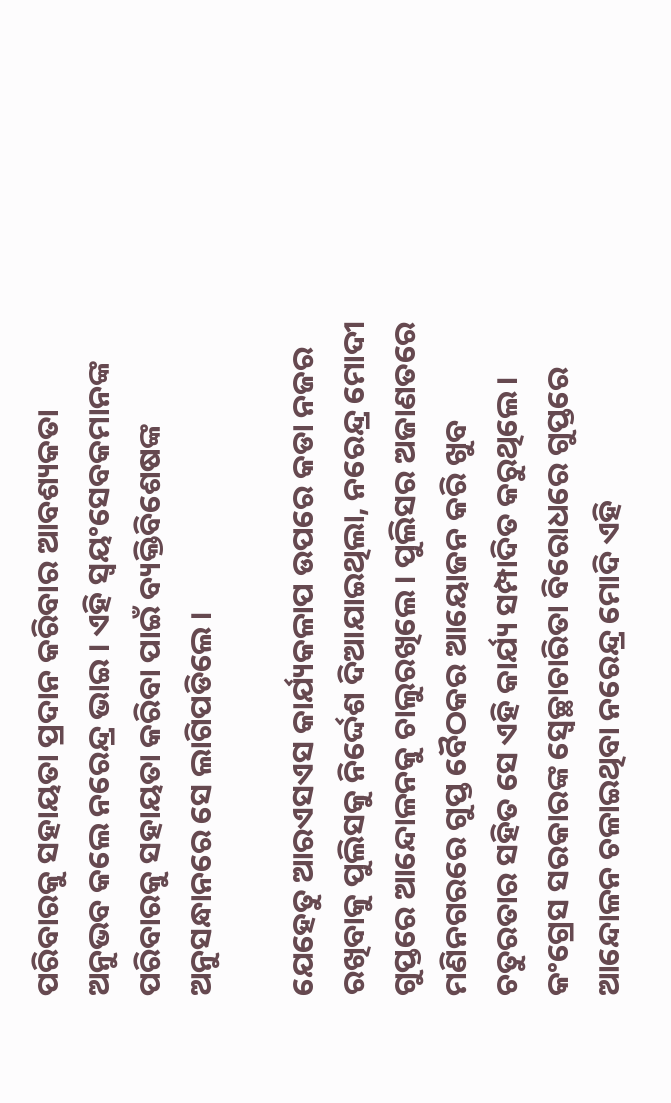ପରିବାରକୁ ସହାୟତା ପ୍ରଦାନ କରିବାର ଆବଶ୍ୟକତା ଅନୁଭବ କଲେ ନରେନ୍ଦ୍ର ଭାଇ । ଏହି ସ୍ୱୟଂସେବକମାନଙ୍କ ପରିବାରକୁ ସହାୟତା କରିବା ପାଇଁ ବ୍ୟକ୍ତିବିଶେଷଙ୍କ ଅନୁସନ୍ଧାନରେ ସେ ଲାଗିପଡିଲେ ।

ଯେହେତୁ ଆରଏସଏସ କାର୍ଯ୍ୟକଳାପ ଉପରେ କଡା ନଜର ରଖିବାକୁ ପୁଲିସକୁ ନିର୍ଦ୍ଦେଶ ଦିଆଯାଇଥିଲା, ନରେନ୍ଦ୍ର ମୋଦୀ ଗୁପ୍ତରେ ଆନ୍ଦୋଳନକୁ ଚାଲୁରଖିଲେ । ପୁଲିସର ଅଜାଣତରେ ମଣିନଗରରେ ଗୁପ୍ତ ବୈଠକର ଆୟୋଜନ କରି ଖୁବ ଚତୁରତାର ସହିତ ସେ ଏହି କାର୍ଯ୍ୟ ସମ୍ପାଦିତ କରୁଥିଲେ । କଂଗ୍ରେସ ସରକାରଙ୍କ ସ୍ୱେଚ୍ଛାଚାରିତା ବିରୋଧରେ ଗୁପ୍ତରେ ଆନ୍ଦୋଳନ ଚଳାଇଥିବା ନରେନ୍ଦ୍ର ମୋଦି ଏହି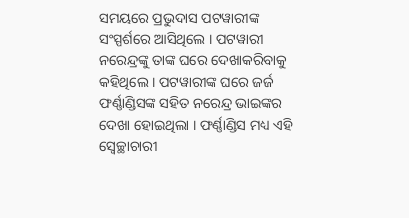ସମୟରେ ପ୍ରଭୁଦାସ ପଟୱାରୀଙ୍କ ସଂସ୍ପର୍ଶରେ ଆସିଥିଲେ । ପଟୱାରୀ ନରେନ୍ଦ୍ରଙ୍କୁ ତାଙ୍କ ଘରେ ଦେଖାକରିବାକୁ କହିଥିଲେ । ପଟୱାରୀଙ୍କ ଘରେ ଜର୍ଜ ଫର୍ଣ୍ଣାଣ୍ଡିସଙ୍କ ସହିତ ନରେନ୍ଦ୍ର ଭାଇଙ୍କର ଦେଖା ହୋଇଥିଲା । ଫର୍ଣ୍ଣାଣ୍ଡିସ ମଧ୍ୟ ଏହି ସ୍ୱେଚ୍ଛାଚାରୀ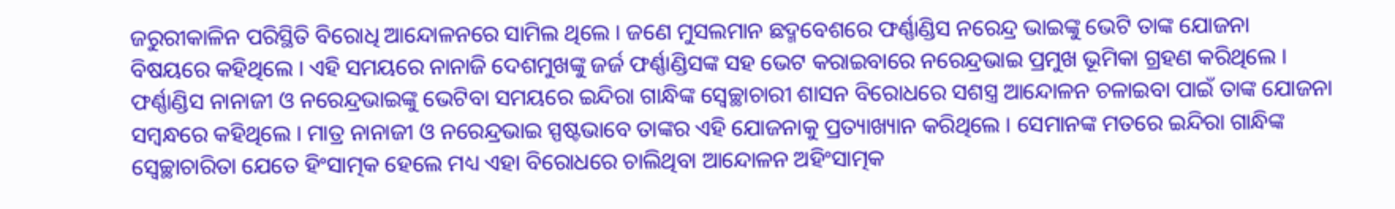ଜରୁରୀକାଳିନ ପରିସ୍ଥିତି ବିରୋଧି ଆନ୍ଦୋଳନରେ ସାମିଲ ଥିଲେ । ଜଣେ ମୁସଲମାନ ଛଦ୍ମବେଶରେ ଫର୍ଣ୍ଣାଣ୍ଡିସ ନରେନ୍ଦ୍ର ଭାଇଙ୍କୁ ଭେଟି ତାଙ୍କ ଯୋଜନା ବିଷୟରେ କହିଥିଲେ । ଏହି ସମୟରେ ନାନାଜି ଦେଶମୁଖଙ୍କୁ ଜର୍ଜ ଫର୍ଣ୍ଣାଣ୍ଡିସଙ୍କ ସହ ଭେଟ କରାଇବାରେ ନରେନ୍ଦ୍ରଭାଇ ପ୍ରମୁଖ ଭୂମିକା ଗ୍ରହଣ କରିଥିଲେ । ଫର୍ଣ୍ଣାଣ୍ଡିସ ନାନାଜୀ ଓ ନରେନ୍ଦ୍ରଭାଇଙ୍କୁ ଭେଟିବା ସମୟରେ ଇନ୍ଦିରା ଗାନ୍ଧିଙ୍କ ସ୍ୱେଚ୍ଛାଚାରୀ ଶାସନ ବିରୋଧରେ ସଶସ୍ତ୍ର ଆନ୍ଦୋଳନ ଚଳାଇବା ପାଇଁ ତାଙ୍କ ଯୋଜନା ସମ୍ବନ୍ଧରେ କହିଥିଲେ । ମାତ୍ର ନାନାଜୀ ଓ ନରେନ୍ଦ୍ରଭାଇ ସ୍ପଷ୍ଟଭାବେ ତାଙ୍କର ଏହି ଯୋଜନାକୁ ପ୍ରତ୍ୟାଖ୍ୟାନ କରିଥିଲେ । ସେମାନଙ୍କ ମତରେ ଇନ୍ଦିରା ଗାନ୍ଧିଙ୍କ ସ୍ୱେଚ୍ଛାଚାରିତା ଯେତେ ହିଂସାତ୍ମକ ହେଲେ ମଧ୍ୟ ଏହା ବିରୋଧରେ ଚାଲିଥିବା ଆନ୍ଦୋଳନ ଅହିଂସାତ୍ମକ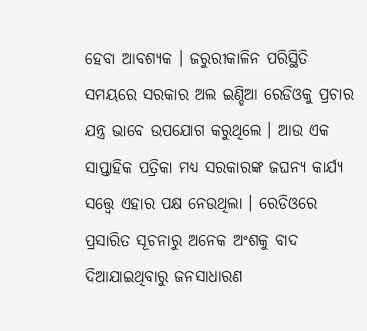ହେବା ଆବଶ୍ୟକ । ଜରୁରୀକାଳିନ ପରିସ୍ଥିତି ସମୟରେ ସରକାର ଅଲ ଇଣ୍ଡିଆ ରେଡିଓକୁ ପ୍ରଚାର ଯନ୍ତ୍ର ଭାବେ ଉପଯୋଗ କରୁଥିଲେ । ଆଉ ଏକ ସାପ୍ତାହିକ ପତ୍ରିକା ମଧ୍ୟ ସରକାରଙ୍କ ଜଘନ୍ୟ କାର୍ଯ୍ୟ ସତ୍ତ୍ୱେ ଏହାର ପକ୍ଷ ନେଉଥିଲା । ରେଡିଓରେ ପ୍ରସାରିତ ସୂଚନାରୁ ଅନେକ ଅଂଶକୁ ବାଦ ଦିଆଯାଇଥିବାରୁ ଜନସାଧାରଣ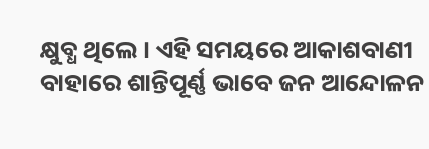କ୍ଷୁବ୍ଧ ଥିଲେ । ଏହି ସମୟରେ ଆକାଶବାଣୀ ବାହାରେ ଶାନ୍ତିପୂର୍ଣ୍ଣ ଭାବେ ଜନ ଆନ୍ଦୋଳନ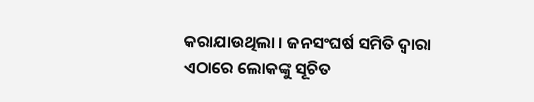କରାଯାଉଥିଲା । ଜନସଂଘର୍ଷ ସମିତି ଦ୍ୱାରା ଏଠାରେ ଲୋକଙ୍କୁ ସୂଚିତ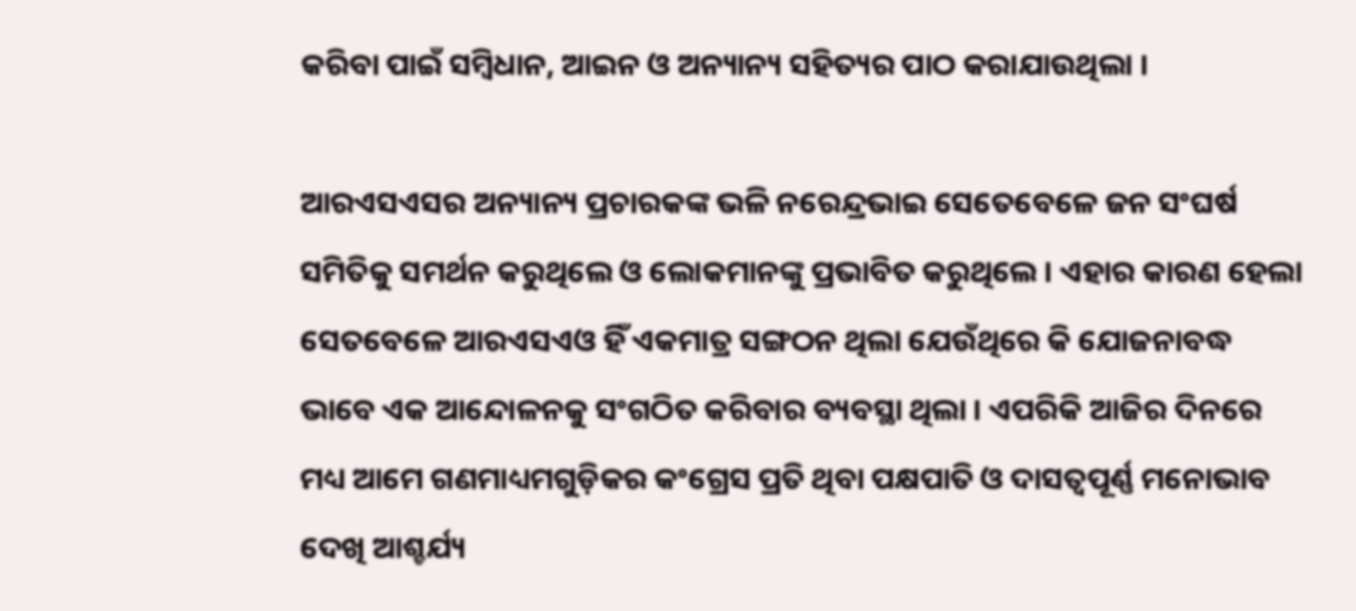କରିବା ପାଇଁ ସମ୍ବିଧାନ, ଆଇନ ଓ ଅନ୍ୟାନ୍ୟ ସହିତ୍ୟର ପାଠ କରାଯାଉଥିଲା ।

ଆରଏସଏସର ଅନ୍ୟାନ୍ୟ ପ୍ରଚାରକଙ୍କ ଭଳି ନରେନ୍ଦ୍ରଭାଇ ସେତେବେଳେ ଜନ ସଂଘର୍ଷ ସମିତିକୁ ସମର୍ଥନ କରୁଥିଲେ ଓ ଲୋକମାନଙ୍କୁ ପ୍ରଭାବିତ କରୁଥିଲେ । ଏହାର କାରଣ ହେଲା ସେତବେଳେ ଆରଏସଏଓ ହିଁ ଏକମାତ୍ର ସଙ୍ଗଠନ ଥିଲା ଯେଉଁଥିରେ କି ଯୋଜନାବଦ୍ଧ ଭାବେ ଏକ ଆନ୍ଦୋଳନକୁ ସଂଗଠିତ କରିବାର ବ୍ୟବସ୍ଥା ଥିଲା । ଏପରିକି ଆଜିର ଦିନରେ ମଧ୍ୟ ଆମେ ଗଣମାଧ୍ୟମଗୁଡ଼ିକର କଂଗ୍ରେସ ପ୍ରତି ଥିବା ପକ୍ଷପାତି ଓ ଦାସତ୍ୱପୂର୍ଣ୍ଣ ମନୋଭାବ ଦେଖି ଆଶ୍ଚର୍ଯ୍ୟ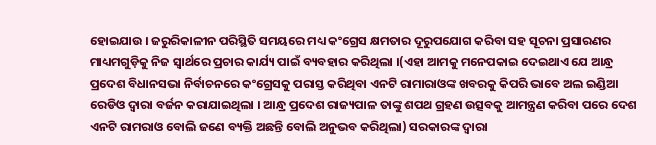ହୋଇଯାଉ । ଜରୁରିକାଳୀନ ପରିସ୍ଥିତି ସମୟରେ ମଧ୍ୟ କଂଗ୍ରେସ କ୍ଷମତାର ଦୂରୁପଯୋଗ କରିବା ସହ ସୂଚନା ପ୍ରସାରଣର ମାଧ୍ୟମଗୁଡ଼ିକୁ ନିଜ ସ୍ୱାର୍ଥରେ ପ୍ରଚାର କାର୍ଯ୍ୟ ପାଇଁ ବ୍ୟବହାର କରିଥିଲା ।(ଏହା ଆମକୁ ମନେପକାଇ ଦେଇଥାଏ ଯେ ଆନ୍ଧ୍ର ପ୍ରଦେଶ ବିଧାନସଭା ନିର୍ବାଚନରେ କଂଗ୍ରେସକୁ ପରାସ୍ତ କରିଥିବା ଏନଟି ରାମାରାଓଙ୍କ ଖବରକୁ କିପରି ଭାବେ ଅଲ ଇଣ୍ଡିଆ ରେଡିଓ ଦ୍ୱାରା ବର୍ଜନ କରାଯାଇଥିଲା । ଆନ୍ଧ୍ର ପ୍ରଦେଶ ରାଜ୍ୟପାଳ ତାଙ୍କୁ ଶପଥ ଗ୍ରହଣ ଉତ୍ସବକୁ ଆମନ୍ତ୍ରଣ କରିବା ପରେ ଦେଶ ଏନଟି ରାମରାଓ ବୋଲି ଜଣେ ବ୍ୟକ୍ତି ଅଛନ୍ତି ବୋଲି ଅନୁଭବ କରିଥିଲା) ସରକାରଙ୍କ ଦ୍ୱାରା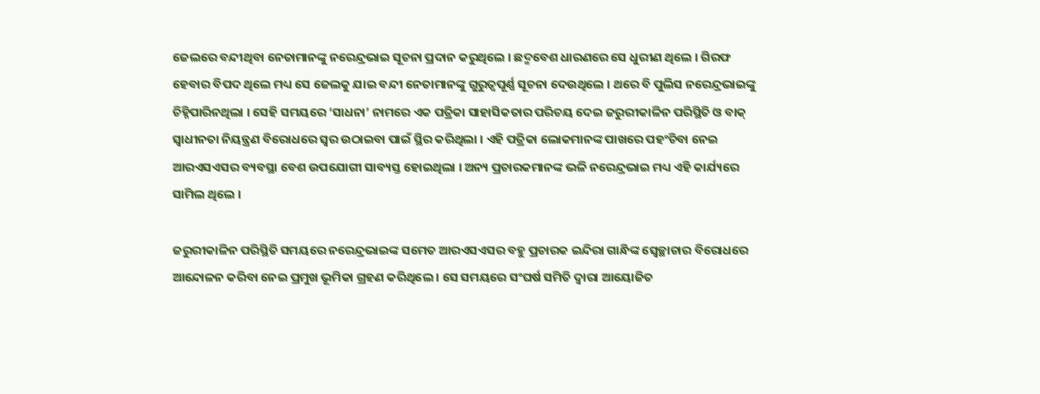ଜେଲରେ ବନ୍ଦୀଥିବା ନେତାମାନଙ୍କୁ ନରେନ୍ଦ୍ରଭାଇ ସୂଚନା ପ୍ରଦାନ କରୁଥିଲେ । ଛଦ୍ମବେଶ ଧାରଣରେ ସେ ଧୁରୀଣ ଥିଲେ । ଗିରଫ ହେବାର ବିପଦ ଥିଲେ ମଧ୍ୟ ସେ ଜେଲକୁ ଯାଇ ବନ୍ଦୀ ନେତାମାନଙ୍କୁ ଗୁରୁତ୍ୱପୂର୍ଣ୍ଣ ସୂଚନା ଦେଉଥିଲେ । ଥରେ ବି ପୁଲିସ ନରେନ୍ଦ୍ରଭାଇଙ୍କୁ ଚିହ୍ନିପାରିନଥିଲା । ସେହି ସମୟରେ ‘ସାଧନା’ ନାମରେ ଏକ ପତ୍ରିକା ସାହାସିକତାର ପରିଚୟ ଦେଇ ଜରୁରୀକାଳିନ ପରିସ୍ଥିତି ଓ ବାକ୍ ସ୍ୱାଧୀନତା ନିୟନ୍ତ୍ରଣ ବିରୋଧରେ ସ୍ୱର ଉଠାଇବା ପାଇଁ ସ୍ଥିର କରିଥିଲା । ଏହି ପତ୍ରିକା ଲୋକମାନଙ୍କ ପାଖରେ ପହଂଚିବା ନେଇ ଆରଏସଏସର ବ୍ୟବସ୍ଥା ବେଶ ଉପଯୋଗୀ ସାବ୍ୟସ୍ତ ହୋଇଥିଲା । ଅନ୍ୟ ପ୍ରଚାରକମାନଙ୍କ ଭଳି ନରେନ୍ଦ୍ରଭାଇ ମଧ୍ୟ ଏହି କାର୍ଯ୍ୟରେ ସାମିଲ ଥିଲେ ।

ଜରୁରୀକାଳିନ ପରିସ୍ଥିତି ସମୟରେ ନରେନ୍ଦ୍ରଭାଇଙ୍କ ସମେତ ଆରଏସଏସର ବହୁ ପ୍ରଚାରକ ଇନ୍ଦିରା ଗାନ୍ଧିଙ୍କ ସ୍ୱେଚ୍ଛାଚାର ବିରୋଧରେ ଆନ୍ଦୋଳନ କରିବା ନେଇ ପ୍ରମୁଖ ଭୂମିକା ଗ୍ରହଣ କରିଥିଲେ । ସେ ସମୟରେ ସଂଘର୍ଷ ସମିତି ଦ୍ୱାରା ଆୟୋଜିତ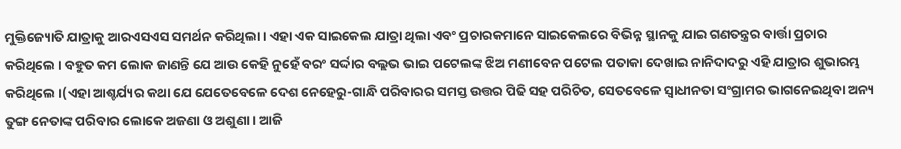ମୁକ୍ତିଜ୍ୟୋତି ଯାତ୍ରାକୁ ଆରଏସଏସ ସମର୍ଥନ କରିଥିଲା । ଏହା ଏକ ସାଇକେଲ ଯାତ୍ରା ଥିଲା ଏବଂ ପ୍ରଚାରକମାନେ ସାଇକେଲରେ ବିଭିନ୍ନ ସ୍ଥାନକୁ ଯାଇ ଗଣତନ୍ତ୍ରର ବାର୍ତ୍ତା ପ୍ରଚାର କରିଥିଲେ । ବହୁତ କମ ଲୋକ ଜାଣନ୍ତି ଯେ ଆଉ କେହି ନୁହେଁ ବରଂ ସର୍ଦ୍ଦାର ବଲ୍ଲଭ ଭାଇ ପଟେଲଙ୍କ ଝିଅ ମଣୀବେନ ପଟେଲ ପତାକା ଦେଖାଇ ନାନିଦାଦରୁ ଏହି ଯାତ୍ରାର ଶୁଭାରମ୍ଭ କରିଥିଲେ ।(ଏହା ଆଶ୍ଚର୍ଯ୍ୟର କଥା ଯେ ଯେତେବେଳେ ଦେଶ ନେହେରୁ-ଗାନ୍ଧି ପରିବାରର ସମସ୍ତ ଉତ୍ତର ପିଢି ସହ ପରିଚିତ, ସେତବେଳେ ସ୍ୱାଧୀନତା ସଂଗ୍ରାମର ଭାଗନେଇଥିବା ଅନ୍ୟ ତୁଙ୍ଗ ନେତାଙ୍କ ପରିବାର ଲୋକେ ଅଜଣା ଓ ଅଶୁଣା । ଆଜି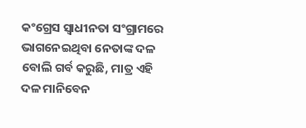କଂଗ୍ରେସ ସ୍ୱାଧୀନତା ସଂଗ୍ରାମରେ ଭାଗନେଇଥିବା ନେତାଙ୍କ ଦଳ ବୋଲି ଗର୍ବ କରୁଛି, ମାତ୍ର ଏହି ଦଳ ମାନିବେନ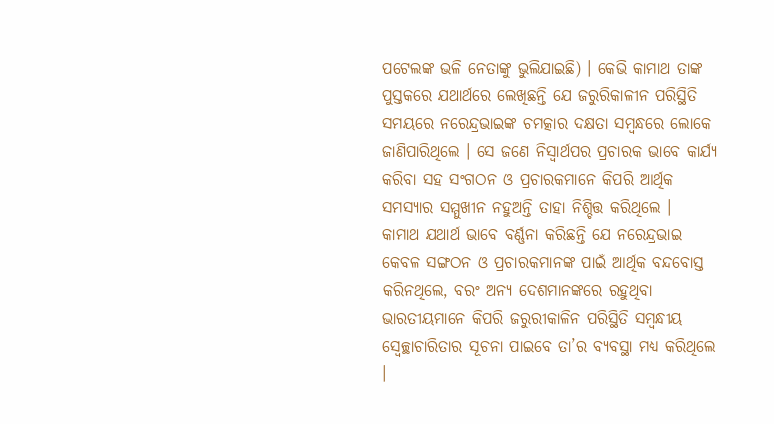ପଟେଲଙ୍କ ଭଳି ନେତାଙ୍କୁ ଭୁଲିଯାଇଛି) । କେଭି କାମାଥ ତାଙ୍କ ପୁସ୍ତକରେ ଯଥାର୍ଥରେ ଲେଖିଛନ୍ତି ଯେ ଜରୁରିକାଳୀନ ପରିସ୍ଥିତି ସମୟରେ ନରେନ୍ଦ୍ରଭାଇଙ୍କ ଚମତ୍କାର ଦକ୍ଷତା ସମ୍ବନ୍ଧରେ ଲୋକେ ଜାଣିପାରିଥିଲେ । ସେ ଜଣେ ନିସ୍ୱାର୍ଥପର ପ୍ରଚାରକ ଭାବେ କାର୍ଯ୍ୟ କରିବା ସହ ସଂଗଠନ ଓ ପ୍ରଚାରକମାନେ କିପରି ଆର୍ଥିକ ସମସ୍ୟାର ସମ୍ମୁଖୀନ ନହୁଅନ୍ତି ତାହା ନିଶ୍ଚିତ୍ତ କରିଥିଲେ ।
କାମାଥ ଯଥାର୍ଥ ଭାବେ ବର୍ଣ୍ଣନା କରିଛନ୍ତି ଯେ ନରେନ୍ଦ୍ରଭାଇ କେବଳ ସଙ୍ଗଠନ ଓ ପ୍ରଚାରକମାନଙ୍କ ପାଇଁ ଆର୍ଥିକ ବନ୍ଦବୋସ୍ତ କରିନଥିଲେ, ବରଂ ଅନ୍ୟ ଦେଶମାନଙ୍କରେ ରହୁଥିବା ଭାରତୀୟମାନେ କିପରି ଜରୁରୀକାଳିନ ପରିସ୍ଥିତି ସମ୍ବନ୍ଧୀୟ ସ୍ୱେଚ୍ଛାଚାରିତାର ସୂଚନା ପାଇବେ ତା’ର ବ୍ୟବସ୍ଥା ମଧ୍ୟ କରିଥିଲେ ।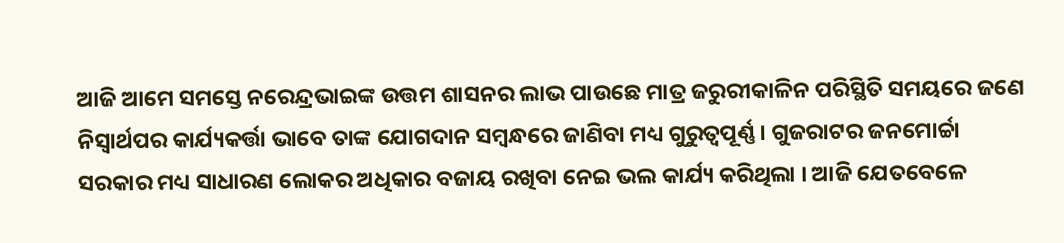ଆଜି ଆମେ ସମସ୍ତେ ନରେନ୍ଦ୍ରଭାଇଙ୍କ ଉତ୍ତମ ଶାସନର ଲାଭ ପାଉଛେ ମାତ୍ର ଜରୁରୀକାଳିନ ପରିସ୍ଥିତି ସମୟରେ ଜଣେ ନିସ୍ୱାର୍ଥପର କାର୍ଯ୍ୟକର୍ତ୍ତା ଭାବେ ତାଙ୍କ ଯୋଗଦାନ ସମ୍ବନ୍ଧରେ ଜାଣିବା ମଧ୍ୟ ଗୁରୁତ୍ୱପୂର୍ଣ୍ଣ । ଗୁଜରାଟର ଜନମୋର୍ଚ୍ଚା ସରକାର ମଧ୍ୟ ସାଧାରଣ ଲୋକର ଅଧିକାର ବଜାୟ ରଖିବା ନେଇ ଭଲ କାର୍ଯ୍ୟ କରିଥିଲା । ଆଜି ଯେତବେଳେ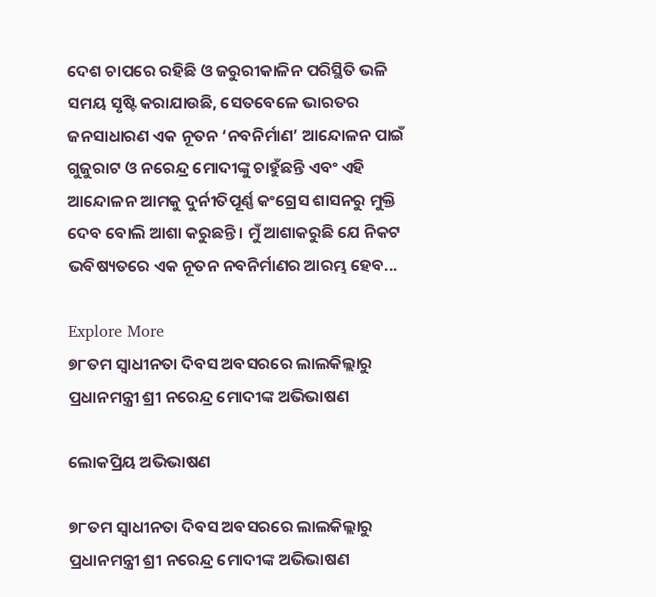ଦେଶ ଚାପରେ ରହିଛି ଓ ଜରୁରୀକାଳିନ ପରିସ୍ଥିତି ଭଳି ସମୟ ସୃଷ୍ଟି କରାଯାଉଛି, ସେତବେଳେ ଭାରତର ଜନସାଧାରଣ ଏକ ନୂତନ ‘ନବନିର୍ମାଣ’ ଆନ୍ଦୋଳନ ପାଇଁ ଗୁଜୁରାଟ ଓ ନରେନ୍ଦ୍ର ମୋଦୀଙ୍କୁ ଚାହୁଁଛନ୍ତି ଏବଂ ଏହି ଆନ୍ଦୋଳନ ଆମକୁ ଦୁର୍ନୀତିପୂର୍ଣ୍ଣ କଂଗ୍ରେସ ଶାସନରୁ ମୁକ୍ତି ଦେବ ବୋଲି ଆଶା କରୁଛନ୍ତି । ମୁଁ ଆଶାକରୁଛି ଯେ ନିକଟ ଭବିଷ୍ୟତରେ ଏକ ନୂତନ ନବନିର୍ମାଣର ଆରମ୍ଭ ହେବ...

Explore More
୭୮ତମ ସ୍ୱାଧୀନତା ଦିବସ ଅବସରରେ ଲାଲକିଲ୍ଲାରୁ ପ୍ରଧାନମନ୍ତ୍ରୀ ଶ୍ରୀ ନରେନ୍ଦ୍ର ମୋଦୀଙ୍କ ଅଭିଭାଷଣ

ଲୋକପ୍ରିୟ ଅଭିଭାଷଣ

୭୮ତମ ସ୍ୱାଧୀନତା ଦିବସ ଅବସରରେ ଲାଲକିଲ୍ଲାରୁ ପ୍ରଧାନମନ୍ତ୍ରୀ ଶ୍ରୀ ନରେନ୍ଦ୍ର ମୋଦୀଙ୍କ ଅଭିଭାଷଣ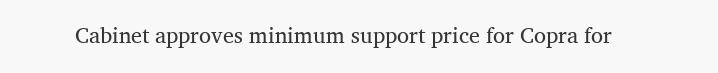Cabinet approves minimum support price for Copra for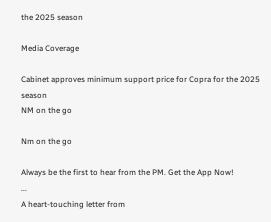the 2025 season

Media Coverage

Cabinet approves minimum support price for Copra for the 2025 season
NM on the go

Nm on the go

Always be the first to hear from the PM. Get the App Now!
...
A heart-touching letter from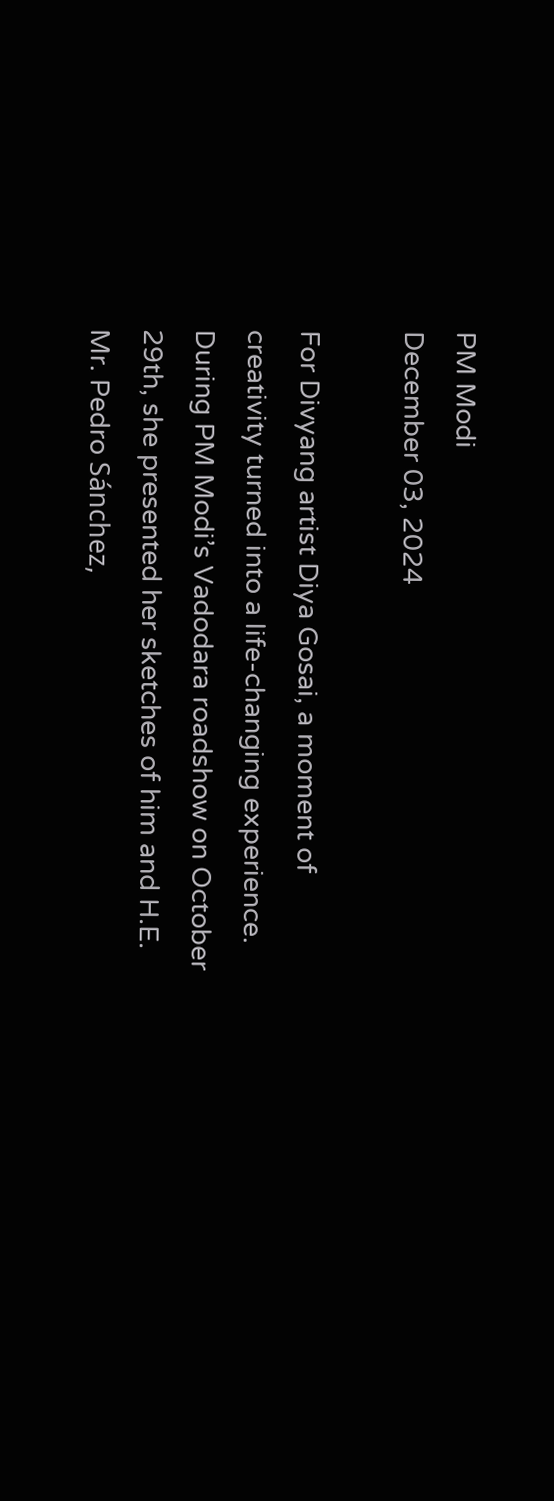PM Modi
December 03, 2024

For Divyang artist Diya Gosai, a moment of creativity turned into a life-changing experience. During PM Modi’s Vadodara roadshow on October 29th, she presented her sketches of him and H.E. Mr. Pedro Sánchez,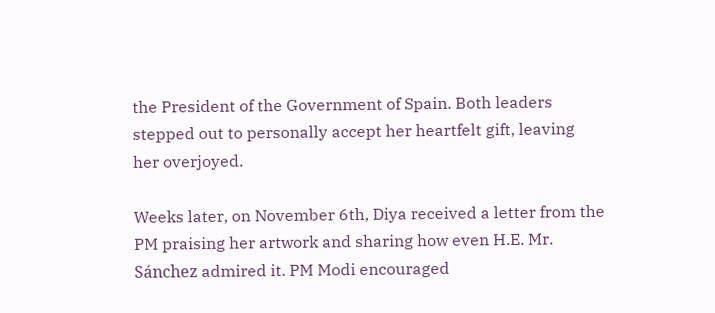the President of the Government of Spain. Both leaders stepped out to personally accept her heartfelt gift, leaving her overjoyed.

Weeks later, on November 6th, Diya received a letter from the PM praising her artwork and sharing how even H.E. Mr. Sánchez admired it. PM Modi encouraged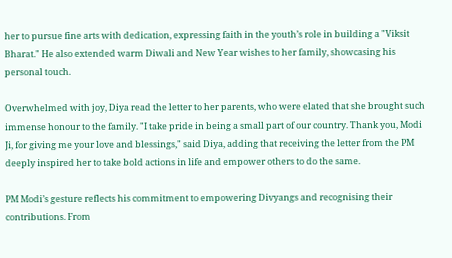her to pursue fine arts with dedication, expressing faith in the youth’s role in building a "Viksit Bharat." He also extended warm Diwali and New Year wishes to her family, showcasing his personal touch.

Overwhelmed with joy, Diya read the letter to her parents, who were elated that she brought such immense honour to the family. "I take pride in being a small part of our country. Thank you, Modi Ji, for giving me your love and blessings," said Diya, adding that receiving the letter from the PM deeply inspired her to take bold actions in life and empower others to do the same.

PM Modi’s gesture reflects his commitment to empowering Divyangs and recognising their contributions. From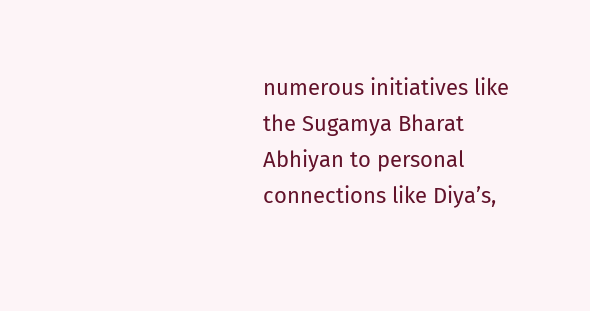numerous initiatives like the Sugamya Bharat Abhiyan to personal connections like Diya’s,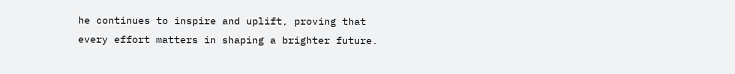he continues to inspire and uplift, proving that every effort matters in shaping a brighter future.